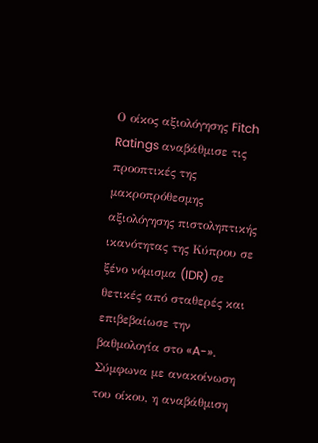Ο οίκος αξιολόγησης Fitch Ratings αναβάθμισε τις προοπτικές της μακροπρόθεσμης αξιολόγησης πιστοληπτικής ικανότητας της Κύπρου σε ξένο νόμισμα (IDR) σε θετικές από σταθερές και επιβεβαίωσε την βαθμολογία στο «A-».
Σύμφωνα με ανακοίνωση του οίκου, η αναβάθμιση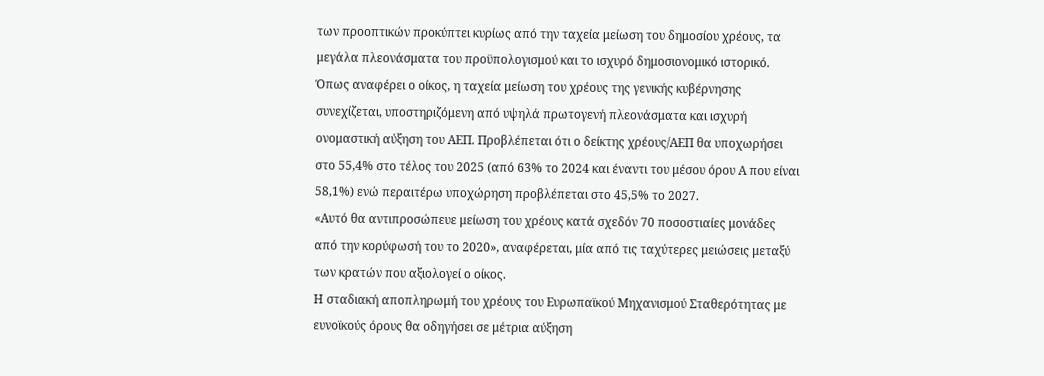των προοπτικών προκύπτει κυρίως από την ταχεία μείωση του δημοσίου χρέους, τα μεγάλα πλεονάσματα του προϋπολογισμού και το ισχυρό δημοσιονομικό ιστορικό.
Όπως αναφέρει ο οίκος, η ταχεία μείωση του χρέους της γενικής κυβέρνησης συνεχίζεται, υποστηριζόμενη από υψηλά πρωτογενή πλεονάσματα και ισχυρή ονομαστική αύξηση του ΑΕΠ. Προβλέπεται ότι ο δείκτης χρέους/ΑΕΠ θα υποχωρήσει στο 55,4% στο τέλος του 2025 (από 63% το 2024 και έναντι του μέσου όρου Α που είναι 58,1%) ενώ περαιτέρω υποχώρηση προβλέπεται στο 45,5% το 2027.
«Αυτό θα αντιπροσώπευε μείωση του χρέους κατά σχεδόν 70 ποσοστιαίες μονάδες από την κορύφωσή του το 2020», αναφέρεται, μία από τις ταχύτερες μειώσεις μεταξύ των κρατών που αξιολογεί ο οίκος.
Η σταδιακή αποπληρωμή του χρέους του Ευρωπαϊκού Μηχανισμού Σταθερότητας με ευνοϊκούς όρους θα οδηγήσει σε μέτρια αύξηση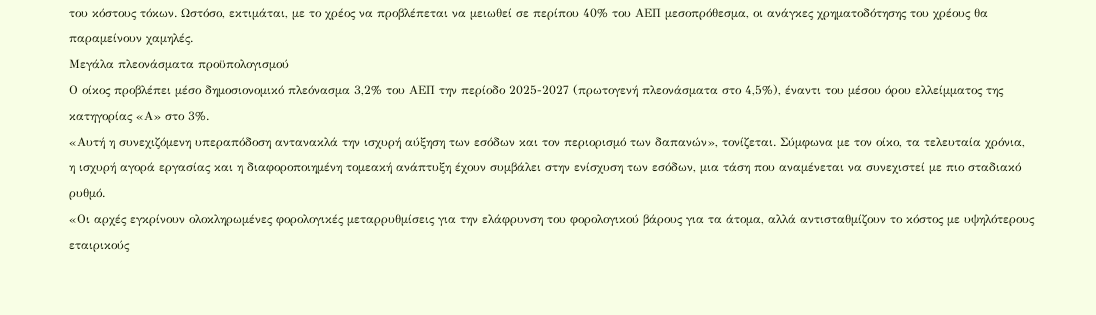του κόστους τόκων. Ωστόσο, εκτιμάται, με το χρέος να προβλέπεται να μειωθεί σε περίπου 40% του ΑΕΠ μεσοπρόθεσμα, οι ανάγκες χρηματοδότησης του χρέους θα παραμείνουν χαμηλές.
Μεγάλα πλεονάσματα προϋπολογισμού
Ο οίκος προβλέπει μέσο δημοσιονομικό πλεόνασμα 3,2% του ΑΕΠ την περίοδο 2025-2027 (πρωτογενή πλεονάσματα στο 4,5%), έναντι του μέσου όρου ελλείμματος της κατηγορίας «Α» στο 3%.
«Αυτή η συνεχιζόμενη υπεραπόδοση αντανακλά την ισχυρή αύξηση των εσόδων και τον περιορισμό των δαπανών», τονίζεται. Σύμφωνα με τον οίκο, τα τελευταία χρόνια, η ισχυρή αγορά εργασίας και η διαφοροποιημένη τομεακή ανάπτυξη έχουν συμβάλει στην ενίσχυση των εσόδων, μια τάση που αναμένεται να συνεχιστεί με πιο σταδιακό ρυθμό.
«Οι αρχές εγκρίνουν ολοκληρωμένες φορολογικές μεταρρυθμίσεις για την ελάφρυνση του φορολογικού βάρους για τα άτομα, αλλά αντισταθμίζουν το κόστος με υψηλότερους εταιρικούς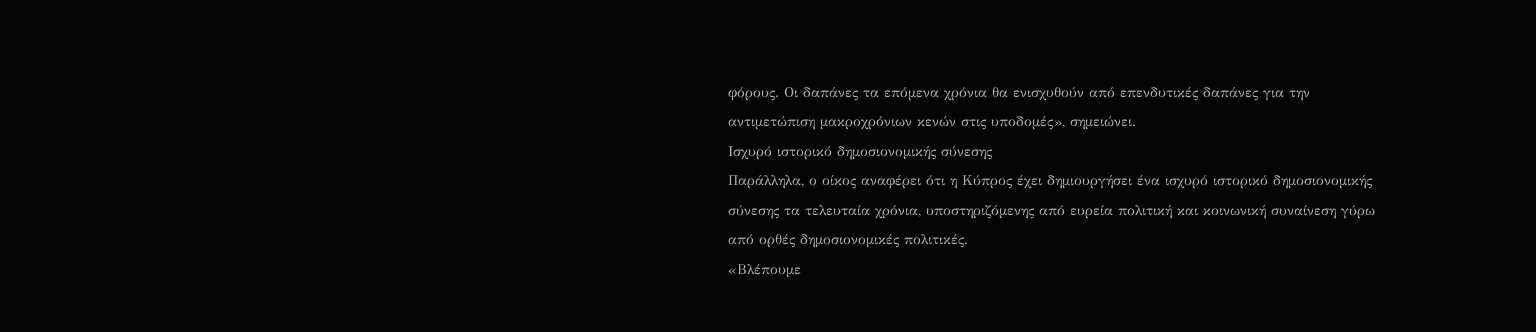φόρους. Οι δαπάνες τα επόμενα χρόνια θα ενισχυθούν από επενδυτικές δαπάνες για την αντιμετώπιση μακροχρόνιων κενών στις υποδομές», σημειώνει.
Ισχυρό ιστορικό δημοσιονομικής σύνεσης
Παράλληλα, ο οίκος αναφέρει ότι η Κύπρος έχει δημιουργήσει ένα ισχυρό ιστορικό δημοσιονομικής σύνεσης τα τελευταία χρόνια, υποστηριζόμενης από ευρεία πολιτική και κοινωνική συναίνεση γύρω από ορθές δημοσιονομικές πολιτικές.
«Βλέπουμε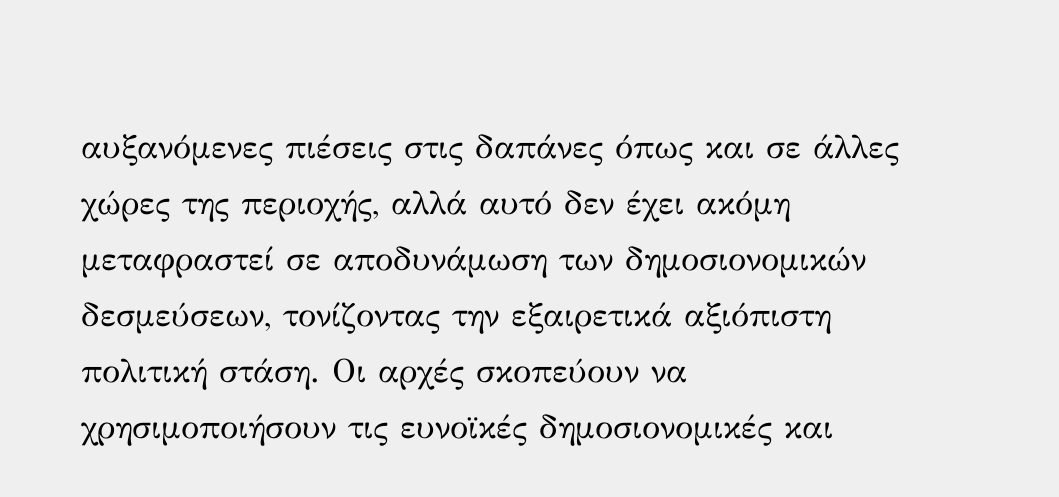αυξανόμενες πιέσεις στις δαπάνες όπως και σε άλλες χώρες της περιοχής, αλλά αυτό δεν έχει ακόμη μεταφραστεί σε αποδυνάμωση των δημοσιονομικών δεσμεύσεων, τονίζοντας την εξαιρετικά αξιόπιστη πολιτική στάση. Οι αρχές σκοπεύουν να χρησιμοποιήσουν τις ευνοϊκές δημοσιονομικές και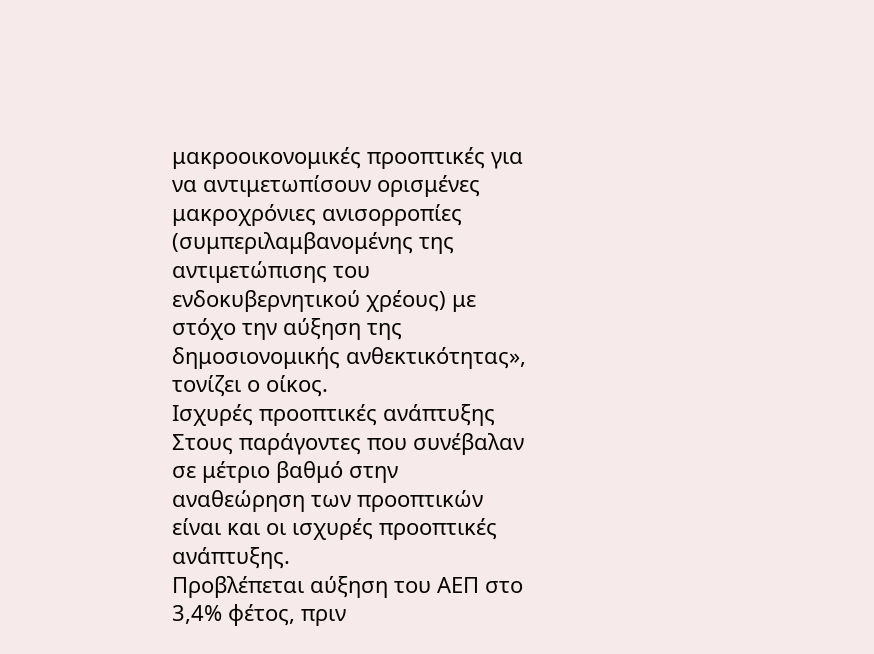μακροοικονομικές προοπτικές για να αντιμετωπίσουν ορισμένες μακροχρόνιες ανισορροπίες (συμπεριλαμβανομένης της αντιμετώπισης του ενδοκυβερνητικού χρέους) με στόχο την αύξηση της δημοσιονομικής ανθεκτικότητας», τονίζει ο οίκος.
Ισχυρές προοπτικές ανάπτυξης
Στους παράγοντες που συνέβαλαν σε μέτριο βαθμό στην αναθεώρηση των προοπτικών είναι και οι ισχυρές προοπτικές ανάπτυξης.
Προβλέπεται αύξηση του ΑΕΠ στο 3,4% φέτος, πριν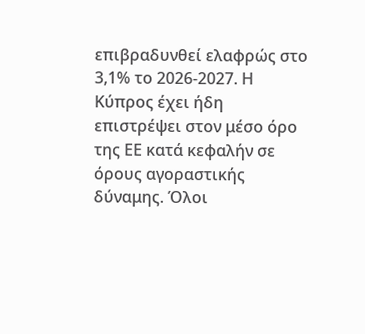επιβραδυνθεί ελαφρώς στο 3,1% το 2026-2027. Η Κύπρος έχει ήδη επιστρέψει στον μέσο όρο της ΕΕ κατά κεφαλήν σε όρους αγοραστικής δύναμης. Όλοι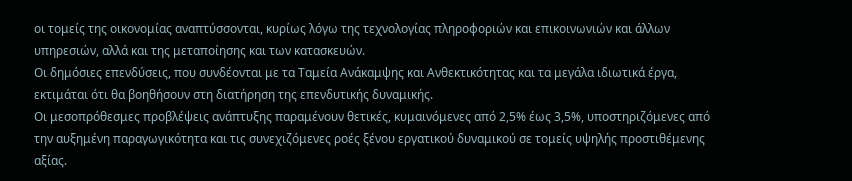οι τομείς της οικονομίας αναπτύσσονται, κυρίως λόγω της τεχνολογίας πληροφοριών και επικοινωνιών και άλλων υπηρεσιών, αλλά και της μεταποίησης και των κατασκευών.
Οι δημόσιες επενδύσεις, που συνδέονται με τα Ταμεία Ανάκαμψης και Ανθεκτικότητας και τα μεγάλα ιδιωτικά έργα, εκτιμάται ότι θα βοηθήσουν στη διατήρηση της επενδυτικής δυναμικής.
Οι μεσοπρόθεσμες προβλέψεις ανάπτυξης παραμένουν θετικές, κυμαινόμενες από 2,5% έως 3,5%, υποστηριζόμενες από την αυξημένη παραγωγικότητα και τις συνεχιζόμενες ροές ξένου εργατικού δυναμικού σε τομείς υψηλής προστιθέμενης αξίας.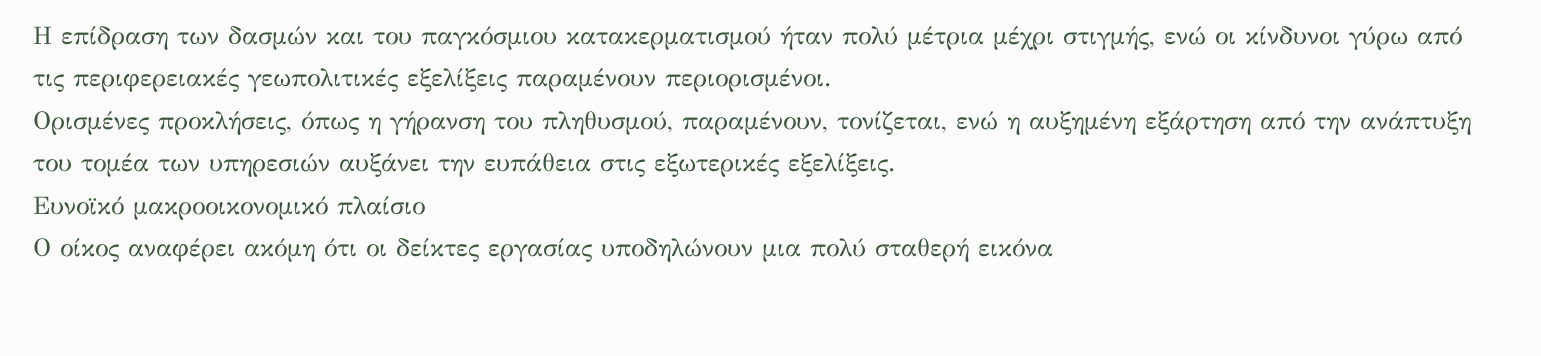Η επίδραση των δασμών και του παγκόσμιου κατακερματισμού ήταν πολύ μέτρια μέχρι στιγμής, ενώ οι κίνδυνοι γύρω από τις περιφερειακές γεωπολιτικές εξελίξεις παραμένουν περιορισμένοι.
Ορισμένες προκλήσεις, όπως η γήρανση του πληθυσμού, παραμένουν, τονίζεται, ενώ η αυξημένη εξάρτηση από την ανάπτυξη του τομέα των υπηρεσιών αυξάνει την ευπάθεια στις εξωτερικές εξελίξεις.
Ευνοϊκό μακροοικονομικό πλαίσιο
Ο οίκος αναφέρει ακόμη ότι οι δείκτες εργασίας υποδηλώνουν μια πολύ σταθερή εικόνα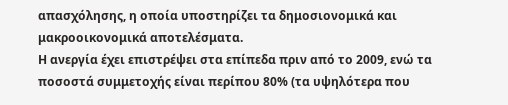απασχόλησης, η οποία υποστηρίζει τα δημοσιονομικά και μακροοικονομικά αποτελέσματα.
Η ανεργία έχει επιστρέψει στα επίπεδα πριν από το 2009, ενώ τα ποσοστά συμμετοχής είναι περίπου 80% (τα υψηλότερα που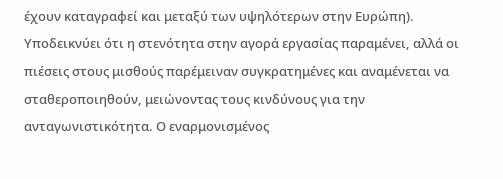έχουν καταγραφεί και μεταξύ των υψηλότερων στην Ευρώπη).
Υποδεικνύει ότι η στενότητα στην αγορά εργασίας παραμένει, αλλά οι πιέσεις στους μισθούς παρέμειναν συγκρατημένες και αναμένεται να σταθεροποιηθούν, μειώνοντας τους κινδύνους για την ανταγωνιστικότητα. Ο εναρμονισμένος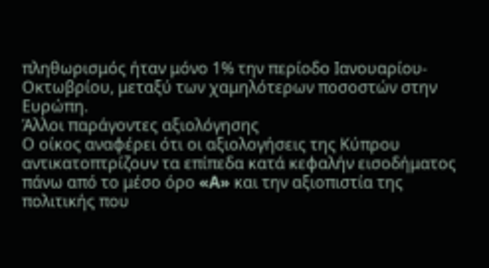πληθωρισμός ήταν μόνο 1% την περίοδο Ιανουαρίου-Οκτωβρίου, μεταξύ των χαμηλότερων ποσοστών στην Ευρώπη.
Άλλοι παράγοντες αξιολόγησης
Ο οίκος αναφέρει ότι οι αξιολογήσεις της Κύπρου αντικατοπτρίζουν τα επίπεδα κατά κεφαλήν εισοδήματος πάνω από το μέσο όρο «A» και την αξιοπιστία της πολιτικής που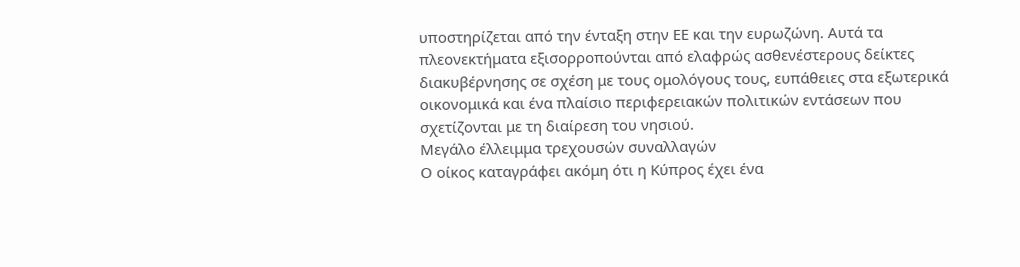υποστηρίζεται από την ένταξη στην ΕΕ και την ευρωζώνη. Αυτά τα πλεονεκτήματα εξισορροπούνται από ελαφρώς ασθενέστερους δείκτες διακυβέρνησης σε σχέση με τους ομολόγους τους, ευπάθειες στα εξωτερικά οικονομικά και ένα πλαίσιο περιφερειακών πολιτικών εντάσεων που σχετίζονται με τη διαίρεση του νησιού.
Μεγάλο έλλειμμα τρεχουσών συναλλαγών
Ο οίκος καταγράφει ακόμη ότι η Κύπρος έχει ένα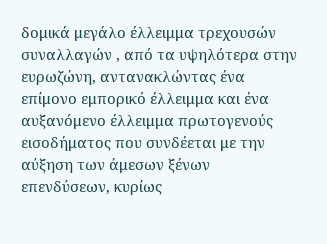δομικά μεγάλο έλλειμμα τρεχουσών συναλλαγών , από τα υψηλότερα στην ευρωζώνη, αντανακλώντας ένα επίμονο εμπορικό έλλειμμα και ένα αυξανόμενο έλλειμμα πρωτογενούς εισοδήματος που συνδέεται με την αύξηση των άμεσων ξένων επενδύσεων, κυρίως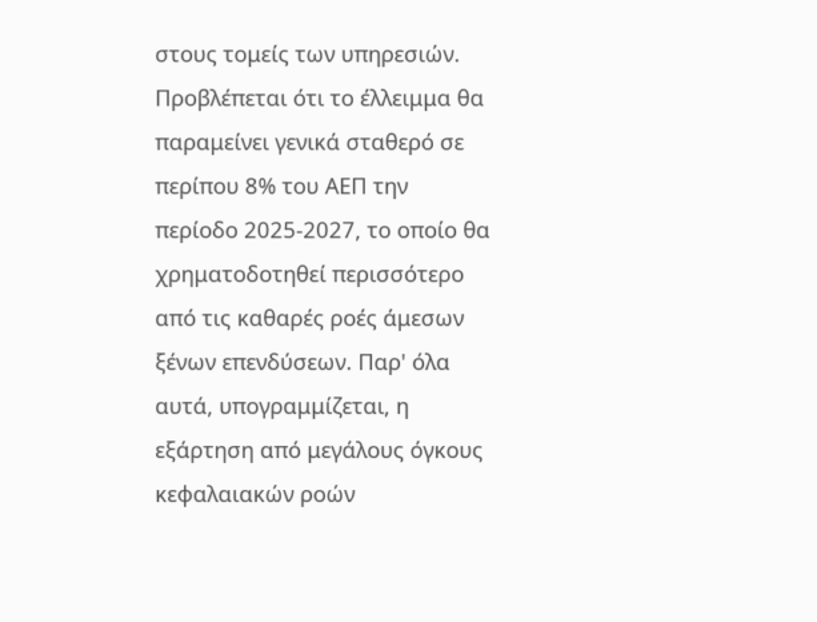στους τομείς των υπηρεσιών.
Προβλέπεται ότι το έλλειμμα θα παραμείνει γενικά σταθερό σε περίπου 8% του ΑΕΠ την περίοδο 2025-2027, το οποίο θα χρηματοδοτηθεί περισσότερο από τις καθαρές ροές άμεσων ξένων επενδύσεων. Παρ' όλα αυτά, υπογραμμίζεται, η εξάρτηση από μεγάλους όγκους κεφαλαιακών ροών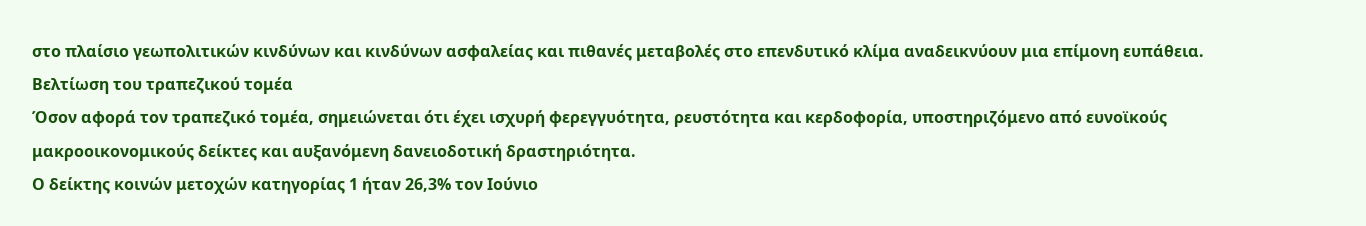στο πλαίσιο γεωπολιτικών κινδύνων και κινδύνων ασφαλείας και πιθανές μεταβολές στο επενδυτικό κλίμα αναδεικνύουν μια επίμονη ευπάθεια.
Βελτίωση του τραπεζικού τομέα
Όσον αφορά τον τραπεζικό τομέα, σημειώνεται ότι έχει ισχυρή φερεγγυότητα, ρευστότητα και κερδοφορία, υποστηριζόμενο από ευνοϊκούς μακροοικονομικούς δείκτες και αυξανόμενη δανειοδοτική δραστηριότητα.
Ο δείκτης κοινών μετοχών κατηγορίας 1 ήταν 26,3% τον Ιούνιο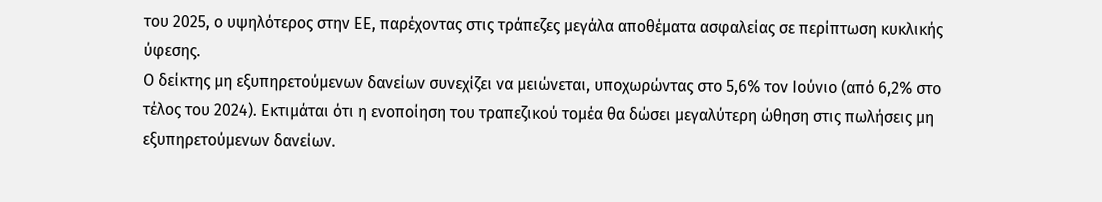του 2025, ο υψηλότερος στην ΕΕ, παρέχοντας στις τράπεζες μεγάλα αποθέματα ασφαλείας σε περίπτωση κυκλικής ύφεσης.
Ο δείκτης μη εξυπηρετούμενων δανείων συνεχίζει να μειώνεται, υποχωρώντας στο 5,6% τον Ιούνιο (από 6,2% στο τέλος του 2024). Εκτιμάται ότι η ενοποίηση του τραπεζικού τομέα θα δώσει μεγαλύτερη ώθηση στις πωλήσεις μη εξυπηρετούμενων δανείων.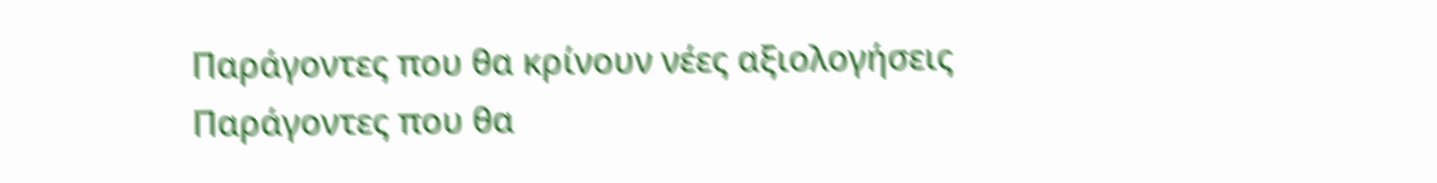Παράγοντες που θα κρίνουν νέες αξιολογήσεις
Παράγοντες που θα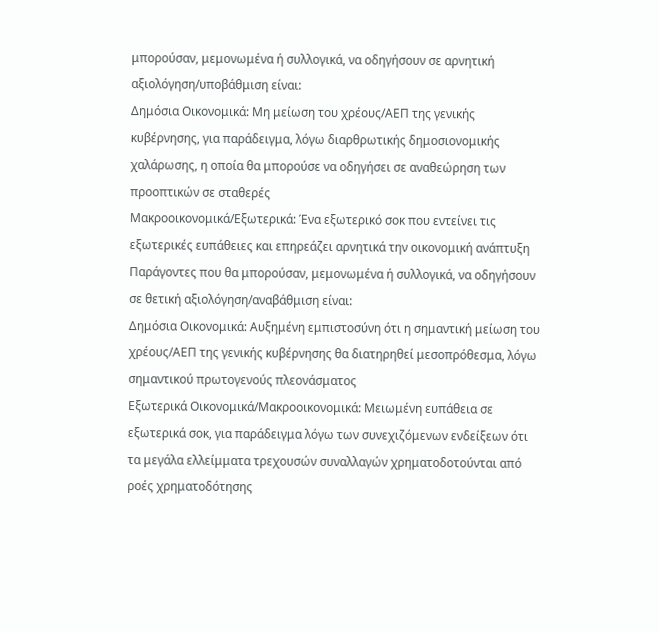μπορούσαν, μεμονωμένα ή συλλογικά, να οδηγήσουν σε αρνητική αξιολόγηση/υποβάθμιση είναι:
Δημόσια Οικονομικά: Μη μείωση του χρέους/ΑΕΠ της γενικής κυβέρνησης, για παράδειγμα, λόγω διαρθρωτικής δημοσιονομικής χαλάρωσης, η οποία θα μπορούσε να οδηγήσει σε αναθεώρηση των προοπτικών σε σταθερές
Μακροοικονομικά/Εξωτερικά: Ένα εξωτερικό σοκ που εντείνει τις εξωτερικές ευπάθειες και επηρεάζει αρνητικά την οικονομική ανάπτυξη
Παράγοντες που θα μπορούσαν, μεμονωμένα ή συλλογικά, να οδηγήσουν σε θετική αξιολόγηση/αναβάθμιση είναι:
Δημόσια Οικονομικά: Αυξημένη εμπιστοσύνη ότι η σημαντική μείωση του χρέους/ΑΕΠ της γενικής κυβέρνησης θα διατηρηθεί μεσοπρόθεσμα, λόγω σημαντικού πρωτογενούς πλεονάσματος
Εξωτερικά Οικονομικά/Μακροοικονομικά: Μειωμένη ευπάθεια σε εξωτερικά σοκ, για παράδειγμα λόγω των συνεχιζόμενων ενδείξεων ότι τα μεγάλα ελλείμματα τρεχουσών συναλλαγών χρηματοδοτούνται από ροές χρηματοδότησης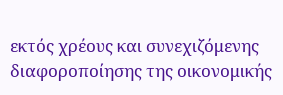εκτός χρέους και συνεχιζόμενης διαφοροποίησης της οικονομικής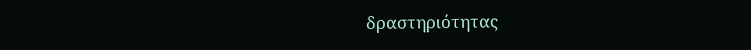δραστηριότητας